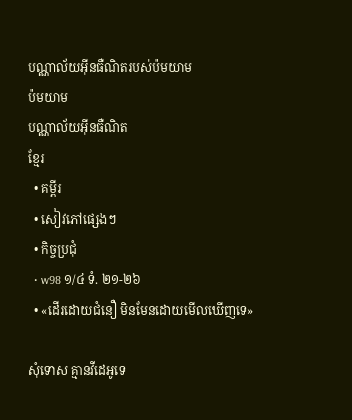បណ្ណាល័យអ៊ីនធឺណិតរបស់ប៉មយាម
ប៉មយាម
បណ្ណាល័យអ៊ីនធឺណិត
ខ្មែរ
  • គម្ពីរ
  • សៀវភៅផ្សេងៗ
  • កិច្ចប្រជុំ
  • w98 ១/៤ ទំ. ២១-២៦
  • «ដើរដោយជំនឿ មិនមែនដោយមើលឃើញទេ»

សុំទោស គ្មានវីដេអូទេ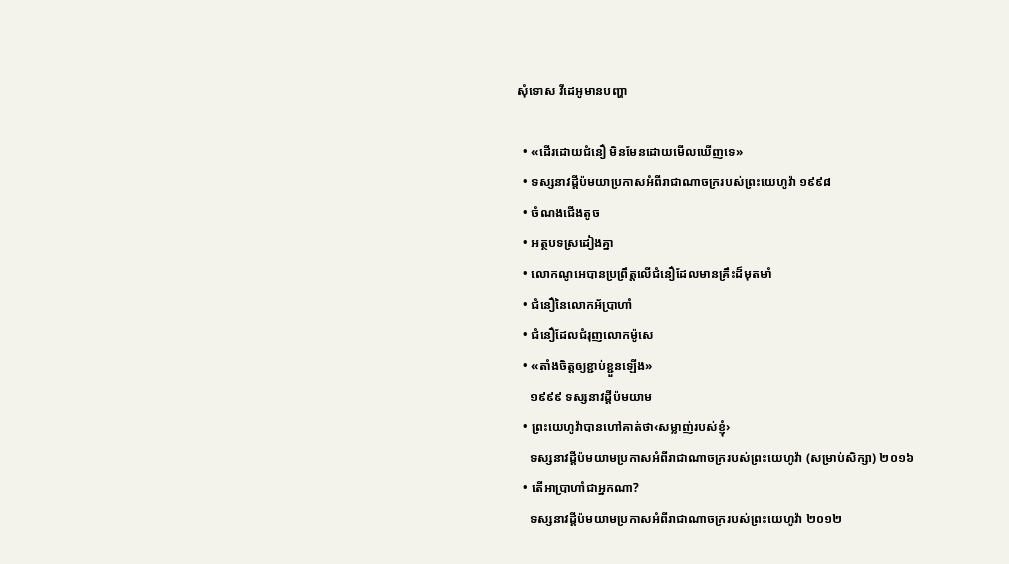សុំទោស វីដេអូមានបញ្ហា

  • «ដើរដោយជំនឿ មិនមែនដោយមើលឃើញទេ»
  • ទស្សនាវដ្ដីប៉មយាប្រកាសអំពីរាជាណាចក្ររបស់ព្រះយេហូវ៉ា ១៩៩៨
  • ចំណងជើងតូច
  • អត្ថបទស្រដៀងគ្នា
  • លោកណូអេបានប្រព្រឹត្តលើជំនឿដែលមានគ្រឹះដ៏មុតមាំ
  • ជំនឿនៃលោកអ័ប្រាហាំ
  • ជំនឿដែលជំរុញលោកម៉ូសេ
  • «តាំងចិត្តឲ្យខ្ជាប់ខ្ជួនឡើង»
    ១៩៩៩ ទស្សនាវដ្ដីប៉មយាម
  • ព្រះយេហូវ៉ាបានហៅគាត់ថា‹សម្លាញ់របស់ខ្ញុំ›
    ទស្សនាវដ្ដីប៉មយាមប្រកាសអំពីរាជាណាចក្ររបស់ព្រះយេហូវ៉ា (សម្រាប់សិក្សា) ២០១៦
  • តើអាប្រាហាំជាអ្នកណា?
    ទស្សនាវដ្ដីប៉មយាមប្រកាសអំពីរាជាណាចក្ររបស់ព្រះយេហូវ៉ា ២០១២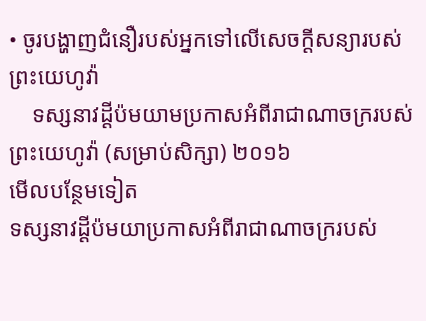• ចូរបង្ហាញជំនឿរបស់អ្នកទៅលើសេចក្ដីសន្យារបស់ព្រះយេហូវ៉ា
    ទស្សនាវដ្ដីប៉មយាមប្រកាសអំពីរាជាណាចក្ររបស់ព្រះយេហូវ៉ា (សម្រាប់សិក្សា) ២០១៦
មើលបន្ថែមទៀត
ទស្សនាវដ្ដីប៉មយាប្រកាសអំពីរាជាណាចក្ររបស់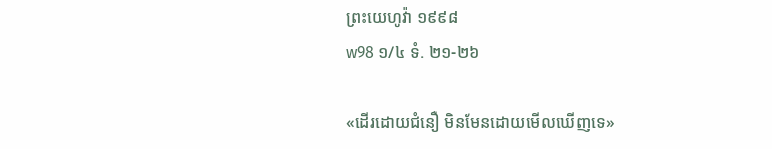ព្រះយេហូវ៉ា ១៩៩៨
w98 ១/៤ ទំ. ២១-២៦

«ដើរដោយជំនឿ មិនមែនដោយមើលឃើញទេ»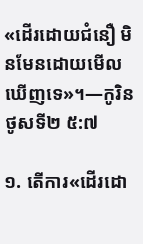«ដើរដោយជំនឿ មិនមែនដោយមើលឃើញទេ»។—កូរិនថូសទី២ ៥:៧

១. តើការ«ដើរដោ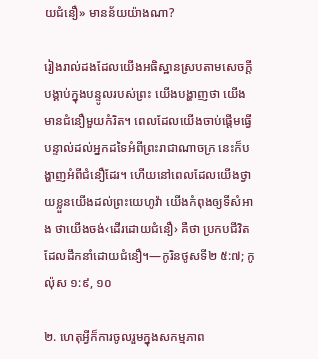យជំនឿ» មានន័យយ៉ាងណា?

រៀងរាល់ដងដែលយើងអធិស្ឋានស្របតាមសេចក្ដីបង្គាប់ក្នុងបន្ទូលរបស់ព្រះ យើងបង្ហាញថា យើងមានជំនឿមួយកំរិត។ ពេលដែលយើងចាប់ផ្ដើមធ្វើបន្ទាល់ដល់អ្នកដទៃអំពីព្រះរាជាណាចក្រ នេះក៏បង្ហាញអំពីជំនឿដែរ។ ហើយនៅពេលដែលយើងថ្វាយខ្លួនយើងដល់ព្រះយេហូវ៉ា យើងកំពុងឲ្យទីសំអាង ថាយើងចង់‹ដើរដោយជំនឿ› គឺថា ប្រកបជីវិតដែលដឹកនាំដោយជំនឿ។—កូរិនថូសទី២ ៥:៧; កូល៉ុស ១:៩, ១០

២. ហេតុអ្វីក៏ការចូលរួមក្នុងសកម្មភាព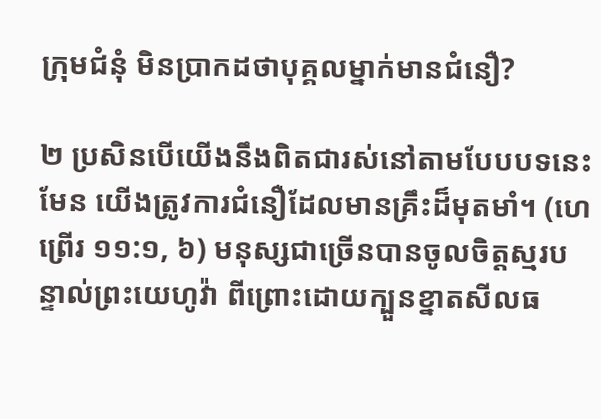ក្រុមជំនុំ មិនប្រាកដថាបុគ្គលម្នាក់មានជំនឿ?

២ ប្រសិនបើយើងនឹងពិតជារស់នៅតាមបែបបទនេះមែន យើងត្រូវការជំនឿដែលមានគ្រឹះដ៏មុតមាំ។ (ហេព្រើរ ១១:១, ៦) មនុស្សជាច្រើនបានចូលចិត្តស្មរបន្ទាល់ព្រះយេហូវ៉ា ពីព្រោះដោយក្បួនខ្នាតសីលធ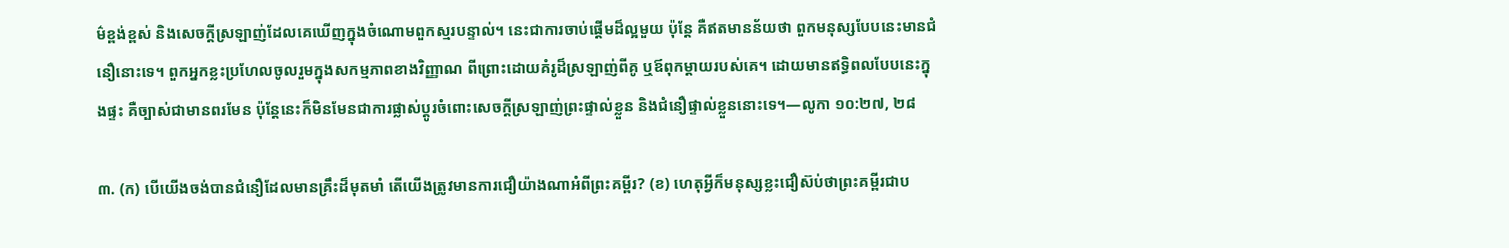ម៌ខ្ពង់ខ្ពស់ និងសេចក្ដីស្រឡាញ់ដែលគេឃើញក្នុងចំណោមពួកស្មរបន្ទាល់។ នេះជាការចាប់ផ្ដើមដ៏ល្អមួយ ប៉ុន្តែ គឺឥតមានន័យថា ពួកមនុស្សបែបនេះមានជំនឿនោះទេ។ ពួកអ្នកខ្លះប្រហែលចូលរួមក្នុងសកម្មភាពខាងវិញ្ញាណ ពីព្រោះដោយគំរូដ៏ស្រឡាញ់ពីគូ ឬឪពុកម្ដាយរបស់គេ។ ដោយមានឥទ្ធិពលបែបនេះក្នុងផ្ទះ គឺច្បាស់ជាមានពរមែន ប៉ុន្តែនេះក៏មិនមែនជាការផ្លាស់ប្ដូរចំពោះសេចក្ដីស្រឡាញ់ព្រះផ្ទាល់ខ្លួន និងជំនឿផ្ទាល់ខ្លួននោះទេ។—លូកា ១០:២៧, ២៨

៣. (ក) បើយើងចង់បានជំនឿដែលមានគ្រឹះដ៏មុតមាំ តើយើងត្រូវមានការជឿយ៉ាងណាអំពីព្រះគម្ពីរ? (ខ) ហេតុអ្វីក៏មនុស្សខ្លះជឿស៊ប់ថាព្រះគម្ពីរជាប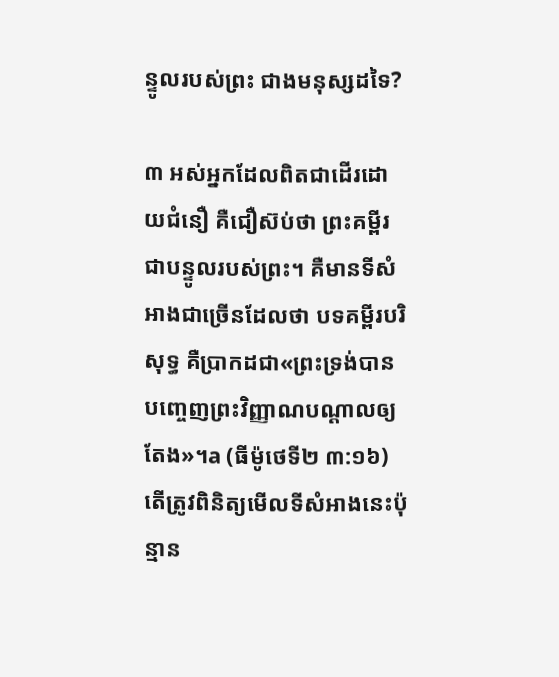ន្ទូលរបស់ព្រះ ជាងមនុស្សដទៃ?

៣ អស់អ្នកដែលពិតជាដើរដោយជំនឿ គឺជឿស៊ប់ថា ព្រះគម្ពីរជាបន្ទូលរបស់ព្រះ។ គឺមានទីសំអាងជាច្រើនដែលថា បទគម្ពីរបរិសុទ្ធ គឺប្រាកដជា«ព្រះទ្រង់បានបញ្ចេញព្រះវិញ្ញាណបណ្ដាលឲ្យតែង»។a (ធីម៉ូថេទី២ ៣:១៦) តើត្រូវពិនិត្យមើលទីសំអាងនេះប៉ុន្មាន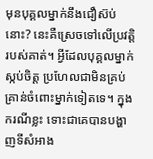មុនបុគ្គលម្នាក់នឹងជឿស៊ប់នោះ? នេះគឺស្រេចទៅលើប្រវត្ដិរបស់គាត់។ អ្វីដែលបុគ្គលម្នាក់ស្កប់ចិត្ត ប្រហែលជាមិនគ្រប់គ្រាន់ចំពោះម្នាក់ទៀតទេ។ ក្នុងករណីខ្លះ ទោះជាគេបានបង្ហាញទីសំអាង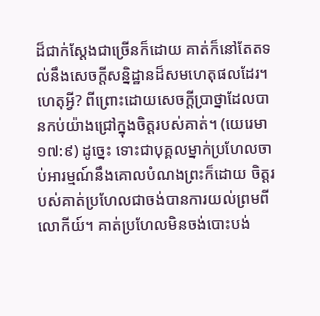ដ៏ជាក់ស្តែងជាច្រើនក៏ដោយ គាត់ក៏នៅតែតទល់នឹងសេចក្ដីសន្និដ្ឋានដ៏សមហេតុផលដែរ។ ហេតុអ្វី? ពីព្រោះដោយសេចក្ដីប្រាថ្នាដែលបានកប់យ៉ាងជ្រៅក្នុងចិត្តរបស់គាត់។ (យេរេមា ១៧:៩) ដូច្នេះ ទោះជាបុគ្គលម្នាក់ប្រហែលចាប់អារម្មណ៍នឹងគោលបំណងព្រះក៏ដោយ ចិត្តរបស់គាត់ប្រហែលជាចង់បានការយល់ព្រមពីលោកីយ៍។ គាត់ប្រហែលមិនចង់បោះបង់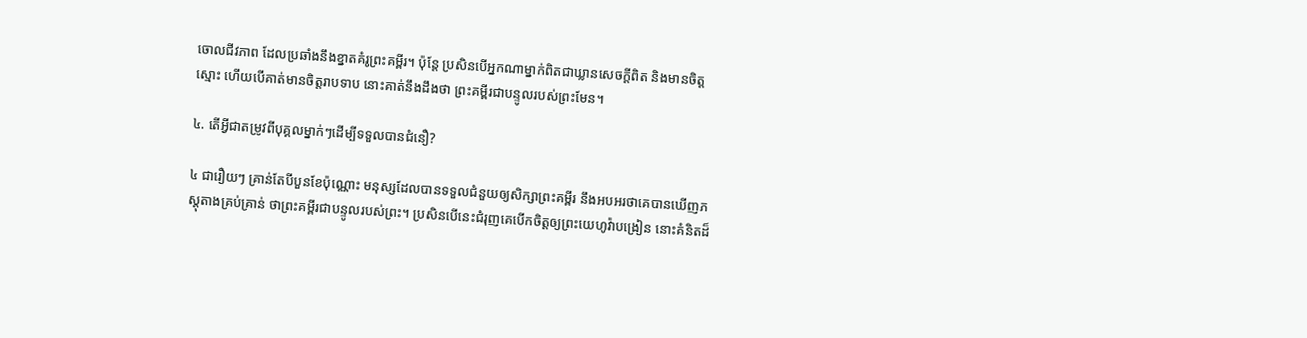ចោលជីវភាព ដែលប្រឆាំងនឹងខ្នាតគំរូព្រះគម្ពីរ។ ប៉ុន្តែ ប្រសិនបើអ្នកណាម្នាក់ពិតជាឃ្លានសេចក្ដីពិត និងមានចិត្តស្មោះ ហើយបើគាត់មានចិត្តរាបទាប នោះគាត់នឹងដឹងថា ព្រះគម្ពីរជាបន្ទូលរបស់ព្រះមែន។

៤. តើអ្វីជាតម្រូវពីបុគ្គលម្នាក់ៗដើម្បីទទួលបានជំនឿ?

៤ ជារឿយៗ គ្រាន់តែបីបួនខែប៉ុណ្ណោះ មនុស្សដែលបានទទួលជំនួយឲ្យសិក្សាព្រះគម្ពីរ នឹងអបអរថាគេបានឃើញភស្តុតាងគ្រប់គ្រាន់ ថាព្រះគម្ពីរជាបន្ទូលរបស់ព្រះ។ ប្រសិនបើនេះជំរុញគេបើកចិត្តឲ្យព្រះយេហូវ៉ាបង្រៀន នោះគំនិតដ៏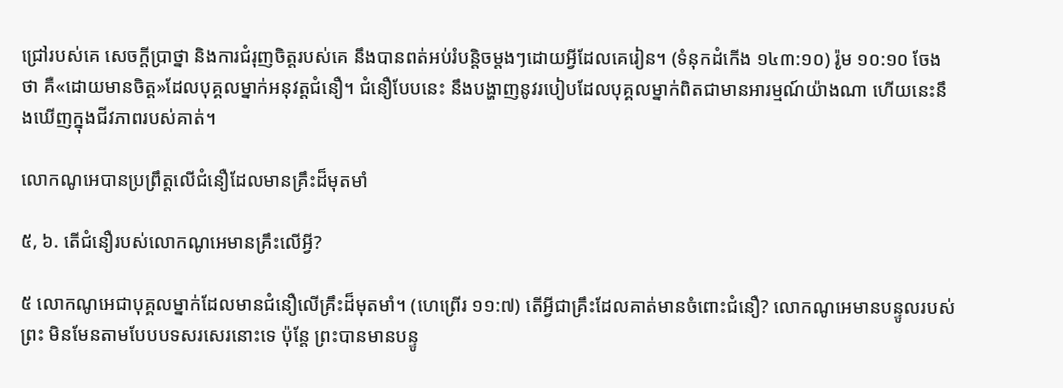ជ្រៅរបស់គេ សេចក្ដីប្រាថ្នា និងការជំរុញចិត្តរបស់គេ នឹងបានពត់អប់រំបន្ដិចម្ដងៗដោយអ្វីដែលគេរៀន។ (ទំនុកដំកើង ១៤៣:១០) រ៉ូម ១០:១០ ចែងថា គឺ«ដោយមានចិត្ត»ដែលបុគ្គលម្នាក់អនុវត្តជំនឿ។ ជំនឿបែបនេះ នឹងបង្ហាញនូវរបៀបដែលបុគ្គលម្នាក់ពិតជាមានអារម្មណ៍យ៉ាងណា ហើយនេះនឹងឃើញក្នុងជីវភាពរបស់គាត់។

លោកណូអេបានប្រព្រឹត្តលើជំនឿដែលមានគ្រឹះដ៏មុតមាំ

៥, ៦. តើជំនឿរបស់លោកណូអេមានគ្រឹះលើអ្វី?

៥ លោកណូអេជាបុគ្គលម្នាក់ដែលមានជំនឿលើគ្រឹះដ៏មុតមាំ។ (ហេព្រើរ ១១:៧) តើអ្វីជាគ្រឹះដែលគាត់មានចំពោះជំនឿ? លោកណូអេមានបន្ទូលរបស់ព្រះ មិនមែនតាមបែបបទសរសេរនោះទេ ប៉ុន្តែ ព្រះបានមានបន្ទូ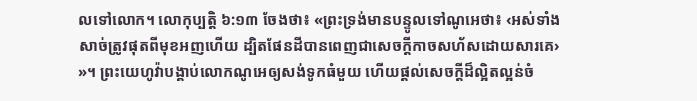លទៅលោក។ លោកុប្បត្តិ ៦:១៣ ចែងថា៖ «ព្រះទ្រង់មានបន្ទូលទៅណូអេថា៖ ‹អស់ទាំងសាច់ត្រូវផុតពីមុខអញហើយ ដ្បិតផែនដីបានពេញជាសេចក្ដីកាចសហ័សដោយសារគេ› »។ ព្រះយេហូវ៉ាបង្គាប់លោកណូអេឲ្យសង់ទូកធំមួយ ហើយផ្ដល់សេចក្ដីដ៏ល្អិតល្អន់ចំ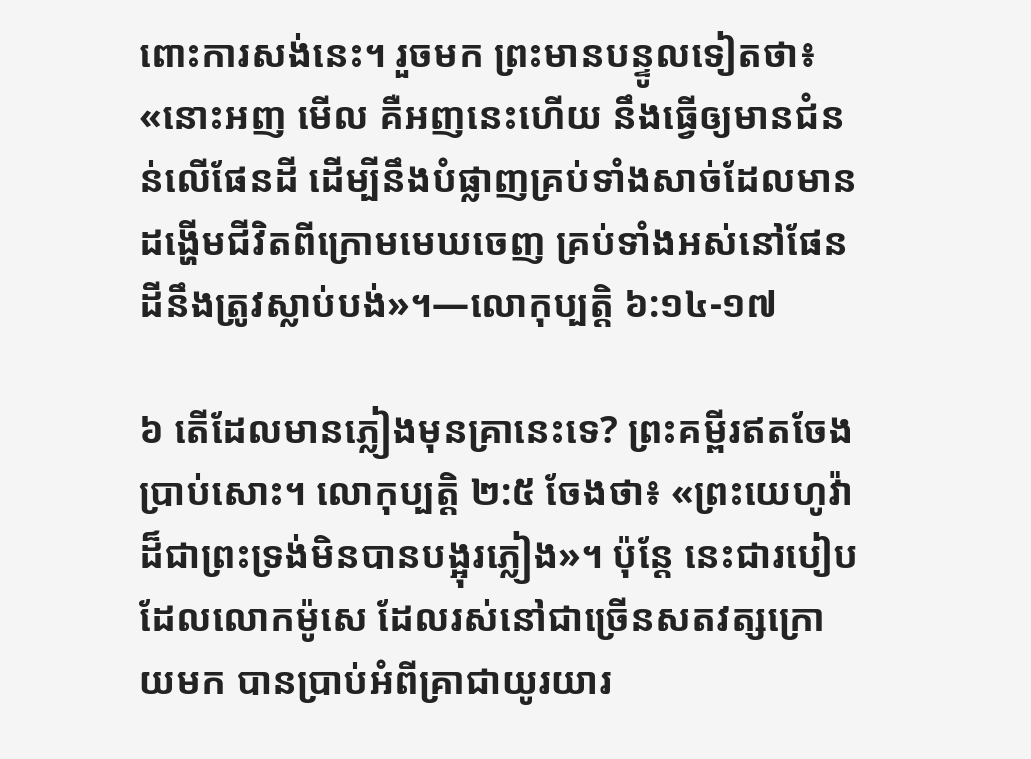ពោះការសង់នេះ។ រួចមក ព្រះមានបន្ទូលទៀតថា៖ «នោះអញ មើល គឺអញនេះហើយ នឹងធ្វើឲ្យមានជំនន់លើផែនដី ដើម្បីនឹងបំផ្លាញគ្រប់ទាំងសាច់ដែលមានដង្ហើមជីវិតពីក្រោមមេឃចេញ គ្រប់ទាំងអស់នៅផែនដីនឹងត្រូវស្លាប់បង់»។—លោកុប្បត្តិ ៦:១៤-១៧

៦ តើដែលមានភ្លៀងមុនគ្រានេះទេ? ព្រះគម្ពីរឥតចែងប្រាប់សោះ។ លោកុប្បត្តិ ២:៥ ចែងថា៖ «ព្រះយេហូវ៉ាដ៏ជាព្រះទ្រង់មិនបានបង្អុរភ្លៀង»។ ប៉ុន្តែ នេះជារបៀបដែលលោកម៉ូសេ ដែលរស់នៅជាច្រើនសតវត្សក្រោយមក បានប្រាប់អំពីគ្រាជាយូរយារ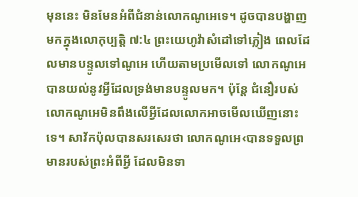មុននេះ មិនមែនអំពីជំនាន់លោកណូអេទេ។ ដូចបានបង្ហាញមកក្នុងលោកុប្បត្តិ ៧:៤ ព្រះយេហូវ៉ាសំដៅទៅភ្លៀង ពេលដែលមានបន្ទូលទៅណូអេ ហើយតាមប្រមើលទៅ លោកណូអេបានយល់នូវអ្វីដែលទ្រង់មានបន្ទូលមក។ ប៉ុន្តែ ជំនឿរបស់លោកណូអេមិនពឹងលើអ្វីដែលលោកអាចមើលឃើញនោះទេ។ សាវ័កប៉ុលបានសរសេរថា លោកណូអេ‹បានទទួលព្រមានរបស់ព្រះអំពីអ្វី ដែលមិនទា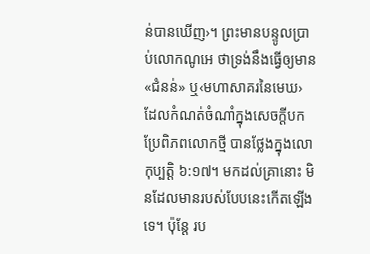ន់បានឃើញ›។ ព្រះមានបន្ទូលប្រាប់លោកណូអេ ថាទ្រង់នឹងធ្វើឲ្យមាន«ជំនន់» ឬ‹មហាសាគរនៃមេឃ› ដែលកំណត់ចំណាំក្នុងសេចក្ដីបកប្រែពិភពលោកថ្មី បានថ្លែងក្នុងលោកុប្បត្តិ ៦:១៧។ មកដល់គ្រានោះ មិនដែលមានរបស់បែបនេះកើតឡើងទេ។ ប៉ុន្តែ រប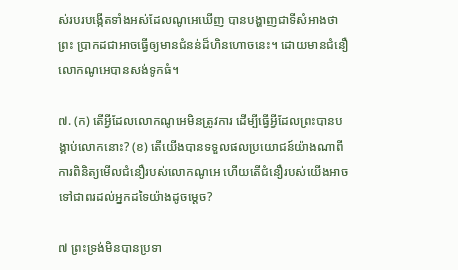ស់របរបង្កើតទាំងអស់ដែលណូអេឃើញ បានបង្ហាញជាទីសំអាងថាព្រះ ប្រាកដជាអាចធ្វើឲ្យមានជំនន់ដ៏ហិនហោចនេះ។ ដោយមានជំនឿ លោកណូអេបានសង់ទូកធំ។

៧. (ក) តើអ្វីដែលលោកណូអេមិនត្រូវការ ដើម្បីធ្វើអ្វីដែលព្រះបានបង្គាប់លោកនោះ? (ខ) តើយើងបានទទួលផលប្រយោជន៍យ៉ាងណាពីការពិនិត្យមើលជំនឿរបស់លោកណូអេ ហើយតើជំនឿរបស់យើងអាចទៅជាពរដល់អ្នកដទៃយ៉ាងដូចម្ដេច?

៧ ព្រះទ្រង់មិនបានប្រទា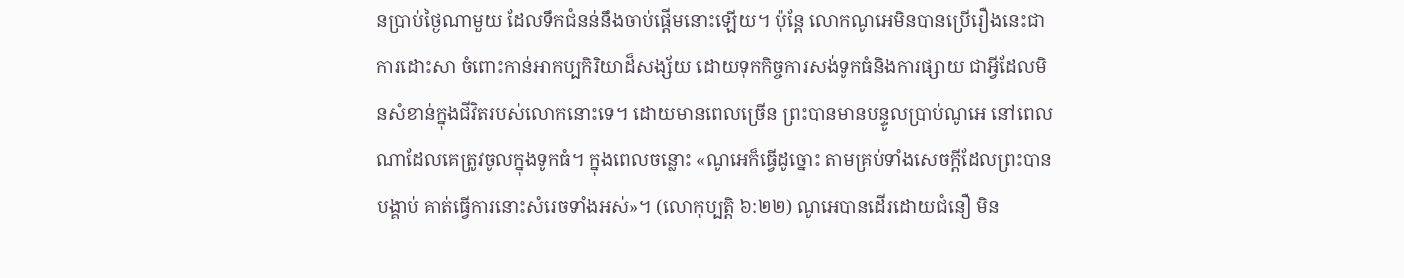នប្រាប់ថ្ងៃណាមួយ ដែលទឹកជំនន់នឹងចាប់ផ្ដើមនោះឡើយ។ ប៉ុន្តែ លោកណូអេមិនបានប្រើរឿងនេះជាការដោះសា ចំពោះកាន់អាកប្បកិរិយាដ៏សង្ស័យ ដោយទុកកិច្ចការសង់ទូកធំនិងការផ្សាយ ជាអ្វីដែលមិនសំខាន់ក្នុងជីវិតរបស់លោកនោះទេ។ ដោយមានពេលច្រើន ព្រះបានមានបន្ទូលប្រាប់ណូអេ នៅពេលណាដែលគេត្រូវចូលក្នុងទូកធំ។ ក្នុងពេលចន្លោះ «ណូអេក៏ធ្វើដូច្នោះ តាមគ្រប់ទាំងសេចក្ដីដែលព្រះបានបង្គាប់ គាត់ធ្វើការនោះសំរេចទាំងអស់»។ (លោកុប្បត្តិ ៦:២២) ណូអេបានដើរដោយជំនឿ មិន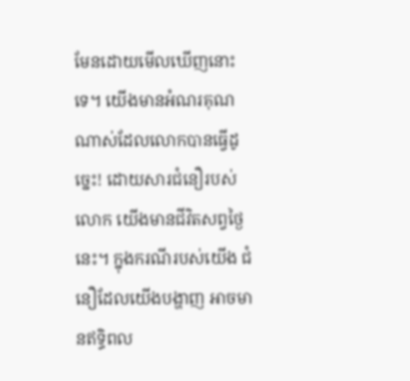មែនដោយមើលឃើញនោះទេ។ យើងមានអំណរគុណណាស់ដែលលោកបានធ្វើដូច្នេះ! ដោយសារជំនឿរបស់លោក យើងមានជីវិតសព្វថ្ងៃនេះ។ ក្នុងករណីរបស់យើង ជំនឿដែលយើងបង្ហាញ អាចមានឥទ្ធិពល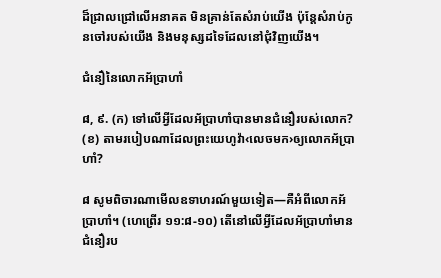ដ៏ជ្រាលជ្រៅលើអនាគត មិនគ្រាន់តែសំរាប់យើង ប៉ុន្តែសំរាប់កូនចៅរបស់យើង និងមនុស្សដទៃដែលនៅជុំវិញយើង។

ជំនឿនៃលោកអ័ប្រាហាំ

៨, ៩. (ក) ទៅលើអ្វីដែលអ័ប្រាហាំបានមានជំនឿរបស់លោក? (ខ) តាមរបៀបណាដែលព្រះយេហូវ៉ា‹លេចមក›ឲ្យលោកអ័ប្រាហាំ?

៨ សូមពិចារណាមើលឧទាហរណ៍មួយទៀត—គឺអំពីលោកអ័ប្រាហាំ។ (ហេព្រើរ ១១:៨-១០) តើនៅលើអ្វីដែលអ័ប្រាហាំមានជំនឿរប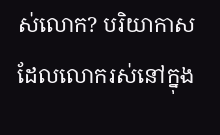ស់លោក? បរិយាកាសដែលលោករស់នៅក្នុង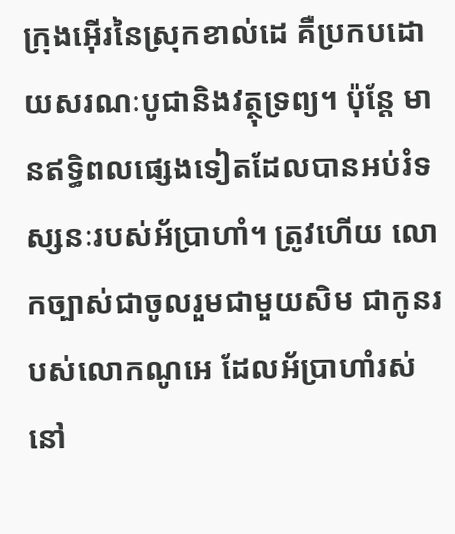ក្រុងអ៊ើរនៃស្រុកខាល់ដេ គឺប្រកបដោយសរណៈបូជានិងវត្ថុទ្រព្យ។ ប៉ុន្តែ មានឥទ្ធិពលផ្សេងទៀតដែលបានអប់រំទស្សនៈរបស់អ័ប្រាហាំ។ ត្រូវហើយ លោកច្បាស់ជាចូលរួមជាមួយសិម ជាកូនរបស់លោកណូអេ ដែលអ័ប្រាហាំរស់នៅ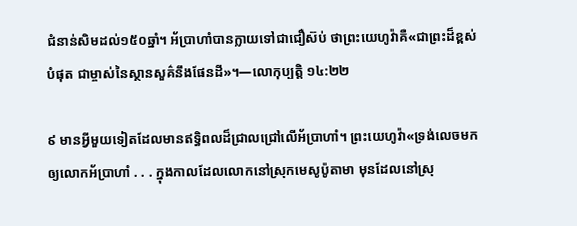ជំនាន់សិមដល់១៥០ឆ្នាំ។ អ័ប្រាហាំបានក្លាយទៅជាជឿស៊ប់ ថាព្រះយេហូវ៉ាគឺ«ជាព្រះដ៏ខ្ពស់បំផុត ជាម្ចាស់នៃស្ថានសួគ៌នឹងផែនដី»។—លោកុប្បត្តិ ១៤:២២

៩ មានអ្វីមួយទៀតដែលមានឥទ្ធិពលដ៏ជ្រាលជ្រៅលើអ័ប្រាហាំ។ ព្រះយេហូវ៉ា«ទ្រង់លេចមកឲ្យលោកអ័ប្រាហាំ . . . ក្នុងកាលដែលលោកនៅស្រុកមេសូប៉ូតាមា មុនដែលនៅស្រុ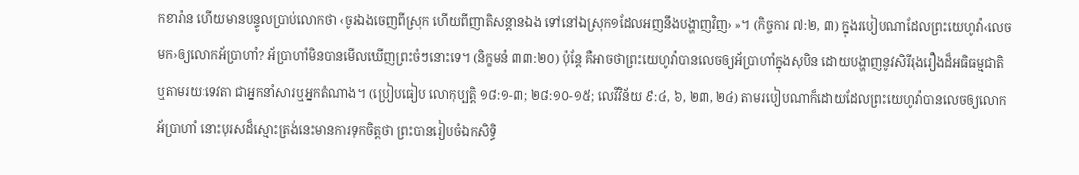កខារ៉ាន ហើយមានបន្ទូលប្រាប់លោកថា ‹ចូរឯងចេញពីស្រុក ហើយពីញាតិសន្ដានឯង ទៅនៅឯស្រុក១ដែលអញនឹងបង្ហាញវិញ› »។ (កិច្ចការ ៧:២, ៣) ក្នុងរបៀបណាដែលព្រះយេហូវ៉ា‹លេចមក›ឲ្យលោកអ័ប្រាហាំ? អ័ប្រាហាំមិនបានមើលឃើញព្រះចំៗនោះទេ។ (និក្ខមនំ ៣៣:២០) ប៉ុន្តែ គឺអាចថាព្រះយេហូវ៉ាបានលេចឲ្យអ័ប្រាហាំក្នុងសុបិន ដោយបង្ហាញនូវសិរីរុងរឿងដ៏អធិធម្មជាតិ ឬតាមរយៈទេវតា ជាអ្នកនាំសារឬអ្នកតំណាង។ (ប្រៀបធៀប លោកុប្បត្តិ ១៨:១-៣; ២៨:១០-១៥; លេវីវិន័យ ៩:៤, ៦, ២៣, ២៤) តាមរបៀបណាក៏ដោយដែលព្រះយេហូវ៉ាបានលេចឲ្យលោកអ័ប្រាហាំ នោះបុរសដ៏ស្មោះត្រង់នេះមានការទុកចិត្តថា ព្រះបានរៀបចំឯកសិទ្ធិ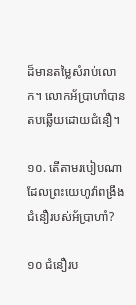ដ៏មានតម្លៃសំរាប់លោក។ លោកអ័ប្រាហាំបានតបឆ្លើយដោយជំនឿ។

១០. តើតាមរបៀបណាដែលព្រះយេហូវ៉ាពង្រឹងជំនឿរបស់អ័ប្រាហាំ?

១០ ជំនឿរប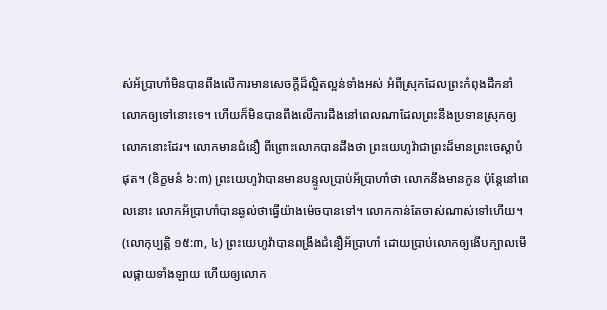ស់អ័ប្រាហាំមិនបានពឹងលើការមានសេចក្ដីដ៏ល្អិតល្អន់ទាំងអស់ អំពីស្រុកដែលព្រះកំពុងដឹកនាំលោកឲ្យទៅនោះទេ។ ហើយក៏មិនបានពឹងលើការដឹងនៅពេលណាដែលព្រះនឹងប្រទានស្រុកឲ្យលោកនោះដែរ។ លោកមានជំនឿ ពីព្រោះលោកបានដឹងថា ព្រះយេហូវ៉ាជាព្រះដ៏មានព្រះចេស្ដាបំផុត។ (និក្ខមនំ ៦:៣) ព្រះយេហូវ៉ាបានមានបន្ទូលប្រាប់អ័ប្រាហាំថា លោកនឹងមានកូន ប៉ុន្តែនៅពេលនោះ លោកអ័ប្រាហាំបានឆ្ងល់ថាធ្វើយ៉ាងម៉េចបានទៅ។ លោកកាន់តែចាស់ណាស់ទៅហើយ។ (លោកុប្បត្តិ ១៥:៣, ៤) ព្រះយេហូវ៉ាបានពង្រឹងជំនឿអ័ប្រាហាំ ដោយប្រាប់លោកឲ្យងើបក្បាលមើលផ្កាយទាំងឡាយ ហើយឲ្យលោក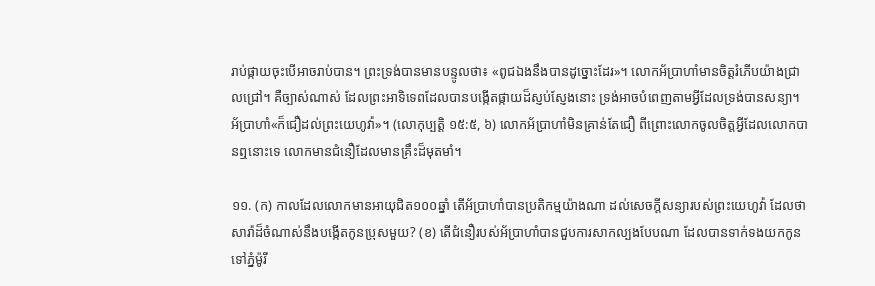រាប់ផ្កាយចុះបើអាចរាប់បាន។ ព្រះទ្រង់បានមានបន្ទូលថា៖ «ពូជឯងនឹងបានដូច្នោះដែរ»។ លោកអ័ប្រាហាំមានចិត្តរំភើបយ៉ាងជ្រាលជ្រៅ។ គឺច្បាស់ណាស់ ដែលព្រះអាទិទេពដែលបានបង្កើតផ្កាយដ៏ស្ញប់ស្ញែងនោះ ទ្រង់អាចបំពេញតាមអ្វីដែលទ្រង់បានសន្យា។ អ័ប្រាហាំ«ក៏ជឿដល់ព្រះយេហូវ៉ា»។ (លោកុប្បត្តិ ១៥:៥, ៦) លោកអ័ប្រាហាំមិនគ្រាន់តែជឿ ពីព្រោះលោកចូលចិត្តអ្វីដែលលោកបានឮនោះទេ លោកមានជំនឿដែលមានគ្រឹះដ៏មុតមាំ។

១១. (ក) កាលដែលលោកមានអាយុជិត១០០ឆ្នាំ តើអ័ប្រាហាំបានប្រតិកម្មយ៉ាងណា ដល់សេចក្ដីសន្យារបស់ព្រះយេហូវ៉ា ដែលថាសារ៉ាដ៏ចំណាស់នឹងបង្កើតកូនប្រុសមួយ? (ខ) តើជំនឿរបស់អ័ប្រាហាំបានជួបការសាកល្បងបែបណា ដែលបានទាក់ទងយកកូនទៅភ្នំម៉ូរី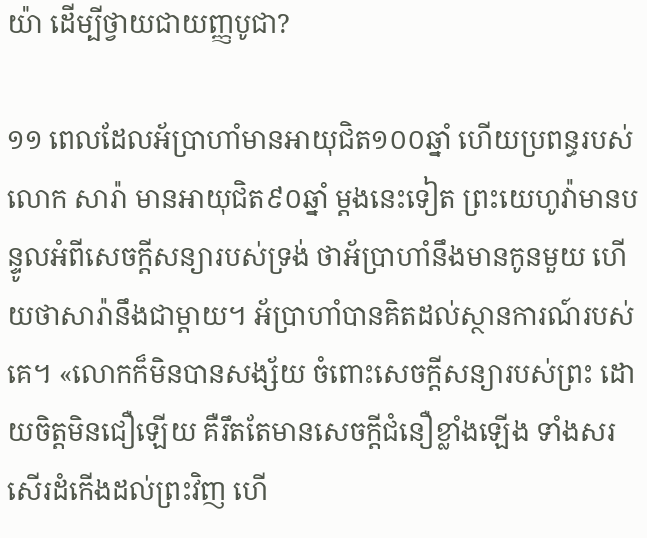យ៉ា ដើម្បីថ្វាយជាយញ្ញបូជា?

១១ ពេលដែលអ័ប្រាហាំមានអាយុជិត១០០ឆ្នាំ ហើយប្រពន្ធរបស់លោក សារ៉ា មានអាយុជិត៩០ឆ្នាំ ម្ដងនេះទៀត ព្រះយេហូវ៉ាមានបន្ទូលអំពីសេចក្ដីសន្យារបស់ទ្រង់ ថាអ័ប្រាហាំនឹងមានកូនមួយ ហើយថាសារ៉ានឹងជាម្ដាយ។ អ័ប្រាហាំបានគិតដល់ស្ថានការណ៍របស់គេ។ «លោកក៏មិនបានសង្ស័យ ចំពោះសេចក្ដីសន្យារបស់ព្រះ ដោយចិត្តមិនជឿឡើយ គឺរឹតតែមានសេចក្ដីជំនឿខ្លាំងឡើង ទាំងសរសើរដំកើងដល់ព្រះវិញ ហើ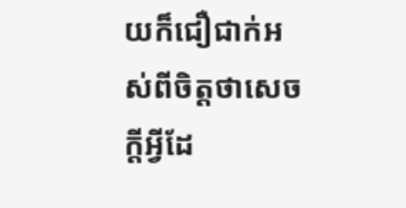យក៏ជឿជាក់អស់ពីចិត្តថាសេចក្ដីអ្វីដែ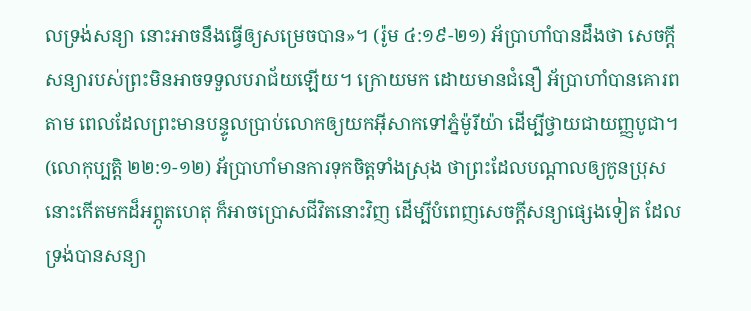លទ្រង់សន្យា នោះអាចនឹងធ្វើឲ្យសម្រេចបាន»។ (រ៉ូម ៤:១៩-២១) អ័ប្រាហាំបានដឹងថា សេចក្ដីសន្យារបស់ព្រះមិនអាចទទួលបរាជ័យឡើយ។ ក្រោយមក ដោយមានជំនឿ អ័ប្រាហាំបានគោរពតាម ពេលដែលព្រះមានបន្ទូលប្រាប់លោកឲ្យយកអ៊ីសាកទៅភ្នំម៉ូរីយ៉ា ដើម្បីថ្វាយជាយញ្ញបូជា។ (លោកុប្បត្តិ ២២:១-១២) អ័ប្រាហាំមានការទុកចិត្តទាំងស្រុង ថាព្រះដែលបណ្ដាលឲ្យកូនប្រុសនោះកើតមកដ៏អព្ភូតហេតុ ក៏អាចប្រោសជីវិតនោះវិញ ដើម្បីបំពេញសេចក្ដីសន្យាផ្សេងទៀត ដែលទ្រង់បានសន្យា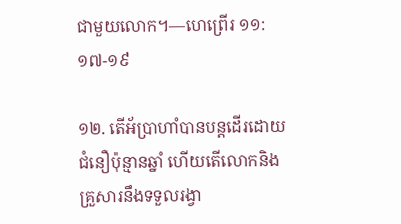ជាមួយលោក។—ហេព្រើរ ១១:១៧-១៩

១២. តើអ័ប្រាហាំបានបន្តដើរដោយជំនឿប៉ុន្មានឆ្នាំ ហើយតើលោកនិងគ្រួសារនឹងទទួលរង្វា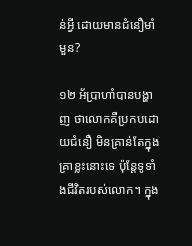ន់អ្វី ដោយមានជំនឿមាំមួន?

១២ អ័ប្រាហាំបានបង្ហាញ ថាលោកគឺប្រកបដោយជំនឿ មិនគ្រាន់តែក្នុងគ្រាខ្លះនោះទេ ប៉ុន្តែទូទាំងជីវិតរបស់លោក។ ក្នុង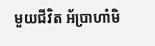មួយជីវិត អ័ប្រាហាំមិ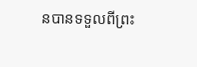នបានទទួលពីព្រះ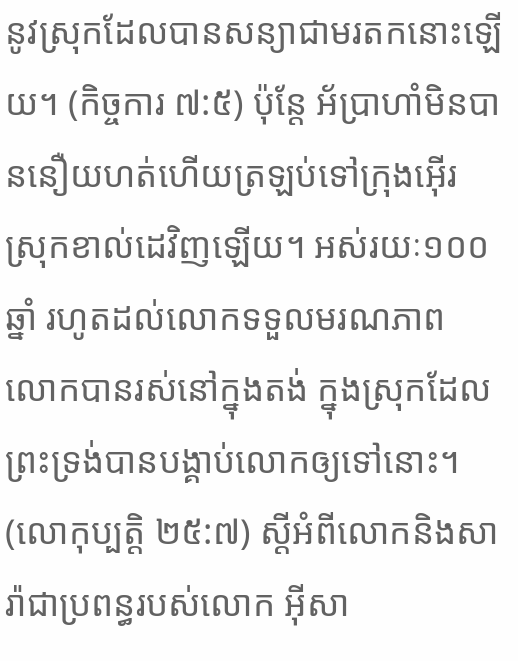នូវស្រុកដែលបានសន្យាជាមរតកនោះឡើយ។ (កិច្ចការ ៧:៥) ប៉ុន្តែ អ័ប្រាហាំមិនបាននឿយហត់ហើយត្រឡប់ទៅក្រុងអ៊ើរ ស្រុកខាល់ដេវិញឡើយ។ អស់រយៈ១០០ឆ្នាំ រហូតដល់លោកទទួលមរណភាព លោកបានរស់នៅក្នុងតង់ ក្នុងស្រុកដែលព្រះទ្រង់បានបង្គាប់លោកឲ្យទៅនោះ។ (លោកុប្បត្តិ ២៥:៧) ស្តីអំពីលោកនិងសារ៉ាជាប្រពន្ធរបស់លោក អ៊ីសា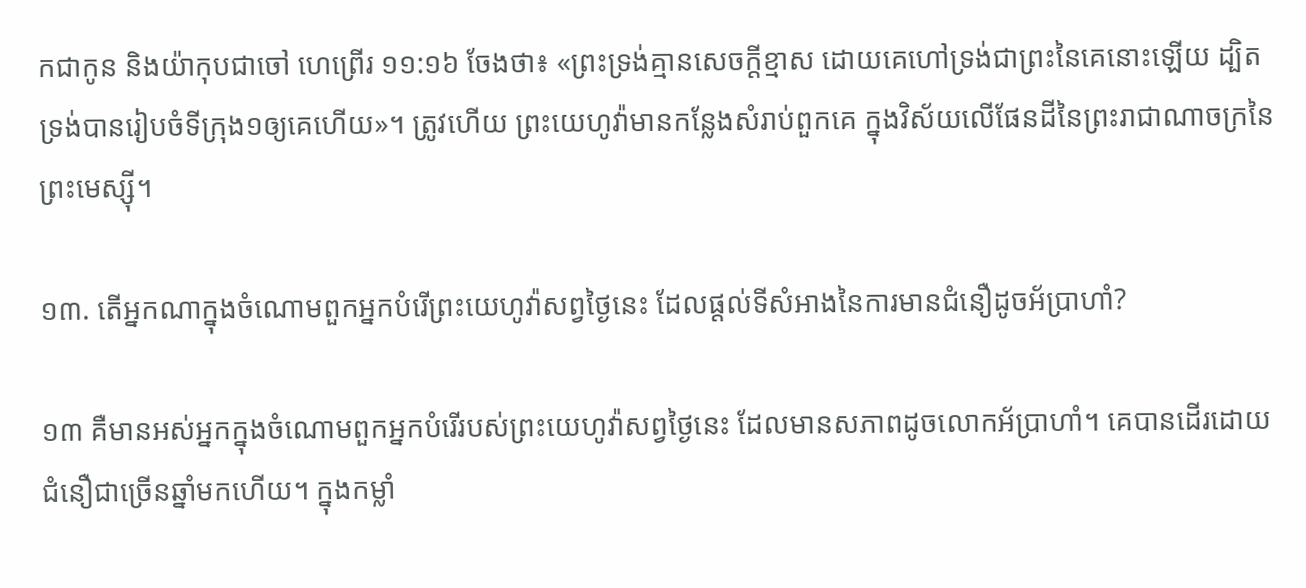កជាកូន និងយ៉ាកុបជាចៅ ហេព្រើរ ១១:១៦ ចែងថា៖ «ព្រះទ្រង់គ្មានសេចក្ដីខ្មាស ដោយគេហៅទ្រង់ជាព្រះនៃគេនោះឡើយ ដ្បិតទ្រង់បានរៀបចំទីក្រុង១ឲ្យគេហើយ»។ ត្រូវហើយ ព្រះយេហូវ៉ាមានកន្លែងសំរាប់ពួកគេ ក្នុងវិស័យលើផែនដីនៃព្រះរាជាណាចក្រនៃព្រះមេស្ស៊ី។

១៣. តើអ្នកណាក្នុងចំណោមពួកអ្នកបំរើព្រះយេហូវ៉ាសព្វថ្ងៃនេះ ដែលផ្ដល់ទីសំអាងនៃការមានជំនឿដូចអ័ប្រាហាំ?

១៣ គឺមានអស់អ្នកក្នុងចំណោមពួកអ្នកបំរើរបស់ព្រះយេហូវ៉ាសព្វថ្ងៃនេះ ដែលមានសភាពដូចលោកអ័ប្រាហាំ។ គេបានដើរដោយជំនឿជាច្រើនឆ្នាំមកហើយ។ ក្នុងកម្លាំ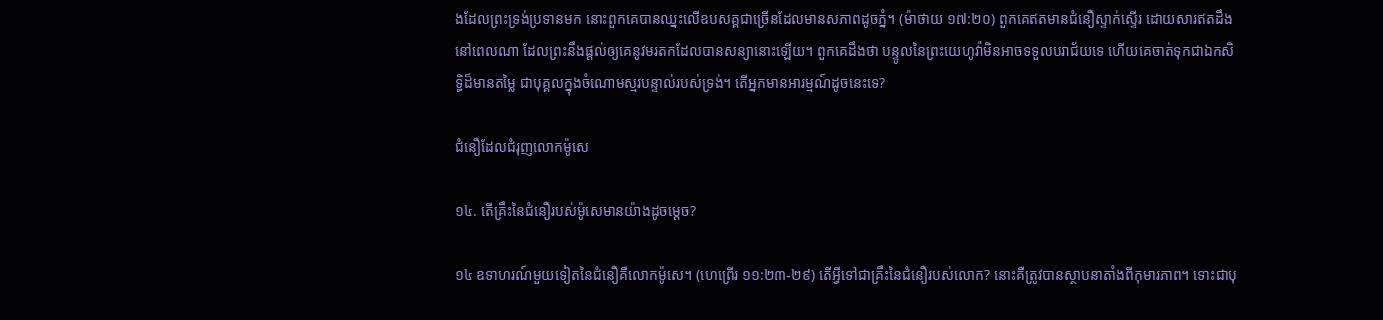ងដែលព្រះទ្រង់ប្រទានមក នោះពួកគេបានឈ្នះលើឧបសគ្គជាច្រើនដែលមានសភាពដូចភ្នំ។ (ម៉ាថាយ ១៧:២០) ពួកគេឥតមានជំនឿស្ទាក់ស្ទើរ ដោយសារឥតដឹងនៅពេលណា ដែលព្រះនឹងផ្ដល់ឲ្យគេនូវមរតកដែលបានសន្យានោះឡើយ។ ពួកគេដឹងថា បន្ទូលនៃព្រះយេហូវ៉ាមិនអាចទទួលបរាជ័យទេ ហើយគេចាត់ទុកជាឯកសិទ្ធិដ៏មានតម្លៃ ជាបុគ្គលក្នុងចំណោមស្មរបន្ទាល់របស់ទ្រង់។ តើអ្នកមានអារម្មណ៍ដូចនេះទេ?

ជំនឿដែលជំរុញលោកម៉ូសេ

១៤. តើគ្រឹះនៃជំនឿរបស់ម៉ូសេមានយ៉ាងដូចម្ដេច?

១៤ ឧទាហរណ៍មួយទៀតនៃជំនឿគឺលោកម៉ូសេ។ (ហេព្រើរ ១១:២៣-២៩) តើអ្វីទៅជាគ្រឹះនៃជំនឿរបស់លោក? នោះគឺត្រូវបានស្ថាបនាតាំងពីកុមារភាព។ ទោះជាបុ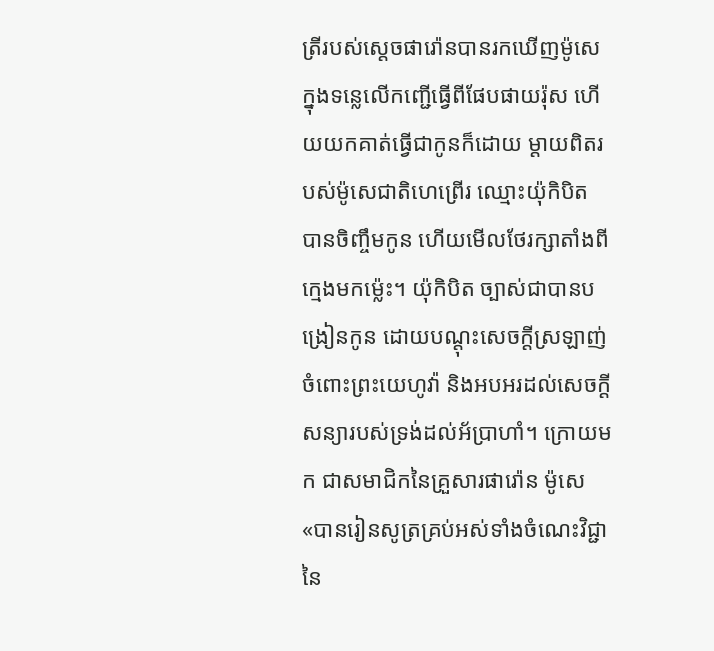ត្រីរបស់ស្តេចផារ៉ោនបានរកឃើញម៉ូសេក្នុងទន្លេលើកញ្ជើធ្វើពីផែបផាយរ៉ុស ហើយយកគាត់ធ្វើជាកូនក៏ដោយ ម្ដាយពិតរបស់ម៉ូសេជាតិហេព្រើរ ឈ្មោះយ៉ុកិបិត បានចិញ្ចឹមកូន ហើយមើលថែរក្សាតាំងពីក្មេងមកម្ល៉េះ។ យ៉ុកិបិត ច្បាស់ជាបានបង្រៀនកូន ដោយបណ្ដុះសេចក្ដីស្រឡាញ់ចំពោះព្រះយេហូវ៉ា និងអបអរដល់សេចក្ដីសន្យារបស់ទ្រង់ដល់អ័ប្រាហាំ។ ក្រោយមក ជាសមាជិកនៃគ្រួសារផារ៉ោន ម៉ូសេ«បានរៀនសូត្រគ្រប់អស់ទាំងចំណេះវិជ្ជា នៃ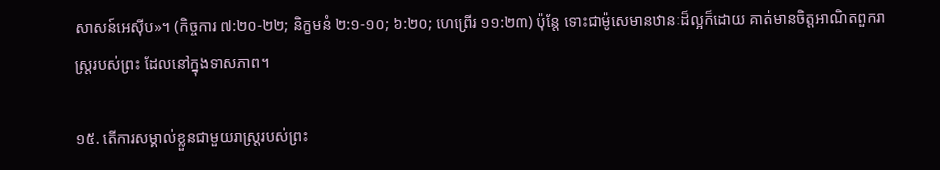សាសន៍អេស៊ីប»។ (កិច្ចការ ៧:២០-២២; និក្ខមនំ ២:១-១០; ៦:២០; ហេព្រើរ ១១:២៣) ប៉ុន្តែ ទោះជាម៉ូសេមានឋានៈដ៏ល្អក៏ដោយ គាត់មានចិត្តអាណិតពួករាស្ត្ររបស់ព្រះ ដែលនៅក្នុងទាសភាព។

១៥. តើការសម្គាល់ខ្លួនជាមួយរាស្ត្ររបស់ព្រះ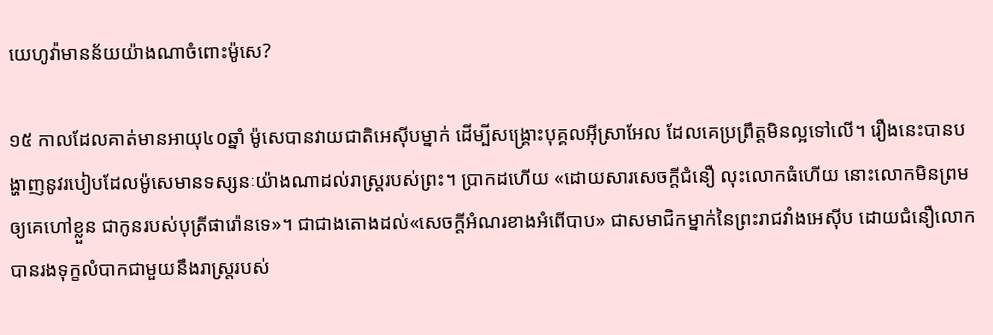យេហូវ៉ាមានន័យយ៉ាងណាចំពោះម៉ូសេ?

១៥ កាលដែលគាត់មានអាយុ៤០ឆ្នាំ ម៉ូសេបានវាយជាតិអេស៊ីបម្នាក់ ដើម្បីសង្គ្រោះបុគ្គលអ៊ីស្រាអែល ដែលគេប្រព្រឹត្តមិនល្អទៅលើ។ រឿងនេះបានបង្ហាញនូវរបៀបដែលម៉ូសេមានទស្សនៈយ៉ាងណាដល់រាស្ត្ររបស់ព្រះ។ ប្រាកដហើយ «ដោយសារសេចក្ដីជំនឿ លុះលោកធំហើយ នោះលោកមិនព្រមឲ្យគេហៅខ្លួន ជាកូនរបស់បុត្រីផារ៉ោនទេ»។ ជាជាងតោងដល់«សេចក្ដីអំណរខាងអំពើបាប» ជាសមាជិកម្នាក់នៃព្រះរាជវាំងអេស៊ីប ដោយជំនឿលោកបានរងទុក្ខលំបាកជាមួយនឹងរាស្ត្ររបស់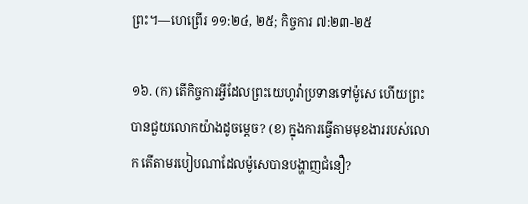ព្រះ។—ហេព្រើរ ១១:២៤, ២៥; កិច្ចការ ៧:២៣-២៥

១៦. (ក) តើកិច្ចការអ្វីដែលព្រះយេហូវ៉ាប្រទានទៅម៉ូសេ ហើយព្រះបានជួយលោកយ៉ាងដូចម្ដេច? (ខ) ក្នុងការធ្វើតាមមុខងាររបស់លោក តើតាមរបៀបណាដែលម៉ូសេបានបង្ហាញជំនឿ?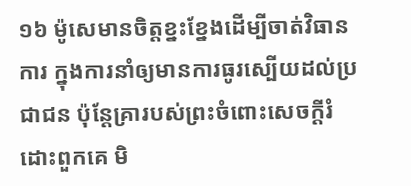១៦ ម៉ូសេមានចិត្តខ្នះខ្នែងដើម្បីចាត់វិធានការ ក្នុងការនាំឲ្យមានការធូរស្បើយដល់ប្រជាជន ប៉ុន្តែគ្រារបស់ព្រះចំពោះសេចក្ដីរំដោះពួកគេ មិ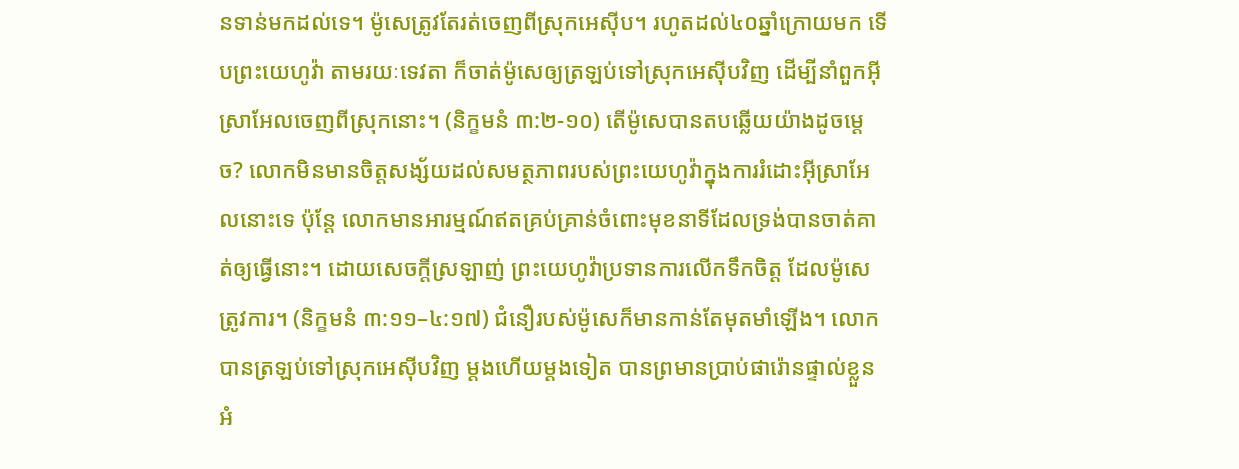នទាន់មកដល់ទេ។ ម៉ូសេត្រូវតែរត់ចេញពីស្រុកអេស៊ីប។ រហូតដល់៤០ឆ្នាំក្រោយមក ទើបព្រះយេហូវ៉ា តាមរយៈទេវតា ក៏ចាត់ម៉ូសេឲ្យត្រឡប់ទៅស្រុកអេស៊ីបវិញ ដើម្បីនាំពួកអ៊ីស្រាអែលចេញពីស្រុកនោះ។ (និក្ខមនំ ៣:២-១០) តើម៉ូសេបានតបឆ្លើយយ៉ាងដូចម្ដេច? លោកមិនមានចិត្តសង្ស័យដល់សមត្ថភាពរបស់ព្រះយេហូវ៉ាក្នុងការរំដោះអ៊ីស្រាអែលនោះទេ ប៉ុន្តែ លោកមានអារម្មណ៍ឥតគ្រប់គ្រាន់ចំពោះមុខនាទីដែលទ្រង់បានចាត់គាត់ឲ្យធ្វើនោះ។ ដោយសេចក្ដីស្រឡាញ់ ព្រះយេហូវ៉ាប្រទានការលើកទឹកចិត្ត ដែលម៉ូសេត្រូវការ។ (និក្ខមនំ ៣:១១–៤:១៧) ជំនឿរបស់ម៉ូសេក៏មានកាន់តែមុតមាំឡើង។ លោកបានត្រឡប់ទៅស្រុកអេស៊ីបវិញ ម្ដងហើយម្ដងទៀត បានព្រមានប្រាប់ផារ៉ោនផ្ទាល់ខ្លួន អំ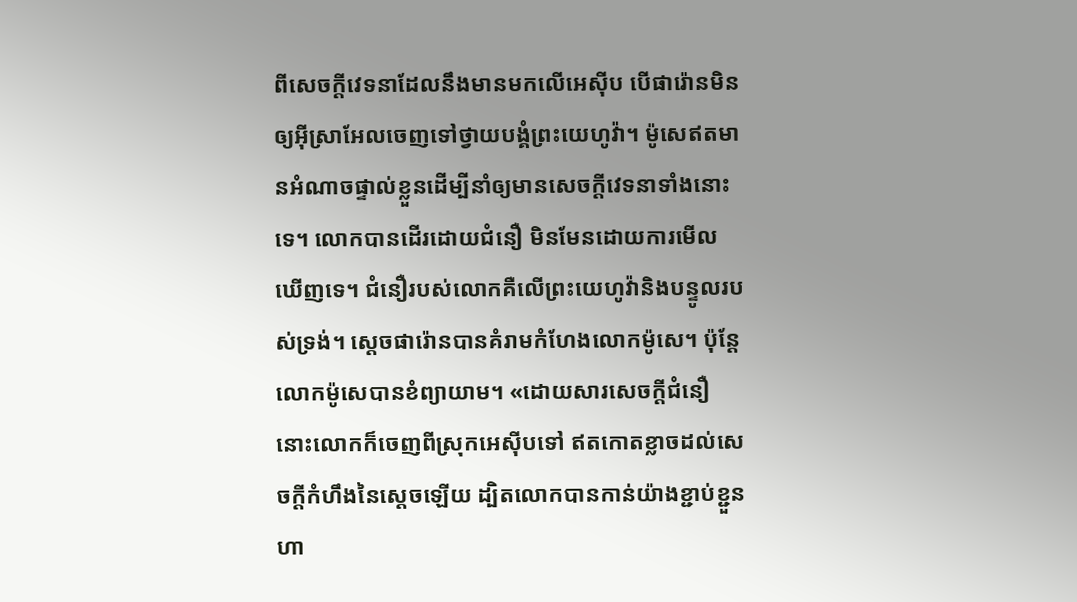ពីសេចក្ដីវេទនាដែលនឹងមានមកលើអេស៊ីប បើផារ៉ោនមិនឲ្យអ៊ីស្រាអែលចេញទៅថ្វាយបង្គំព្រះយេហូវ៉ា។ ម៉ូសេឥតមានអំណាចផ្ទាល់ខ្លួនដើម្បីនាំឲ្យមានសេចក្ដីវេទនាទាំងនោះទេ។ លោកបានដើរដោយជំនឿ មិនមែនដោយការមើលឃើញទេ។ ជំនឿរបស់លោកគឺលើព្រះយេហូវ៉ានិងបន្ទូលរបស់ទ្រង់។ ស្តេចផារ៉ោនបានគំរាមកំហែងលោកម៉ូសេ។ ប៉ុន្តែ លោកម៉ូសេបានខំព្យាយាម។ «ដោយសារសេចក្ដីជំនឿ នោះលោកក៏ចេញពីស្រុកអេស៊ីបទៅ ឥតកោតខ្លាចដល់សេចក្ដីកំហឹងនៃស្តេចឡើយ ដ្បិតលោកបានកាន់យ៉ាងខ្ជាប់ខ្ជួន ហា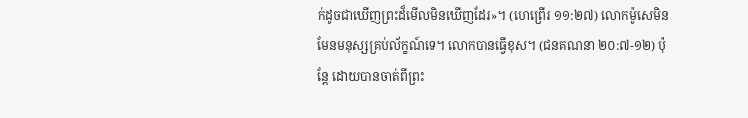ក់ដូចជាឃើញព្រះដ៏មើលមិនឃើញដែរ»។ (ហេព្រើរ ១១:២៧) លោកម៉ូសេមិនមែនមនុស្សគ្រប់ល័ក្ខណ៍ទេ។ លោកបានធ្វើខុស។ (ជនគណនា ២០:៧-១២) ប៉ុន្តែ ដោយបានចាត់ពីព្រះ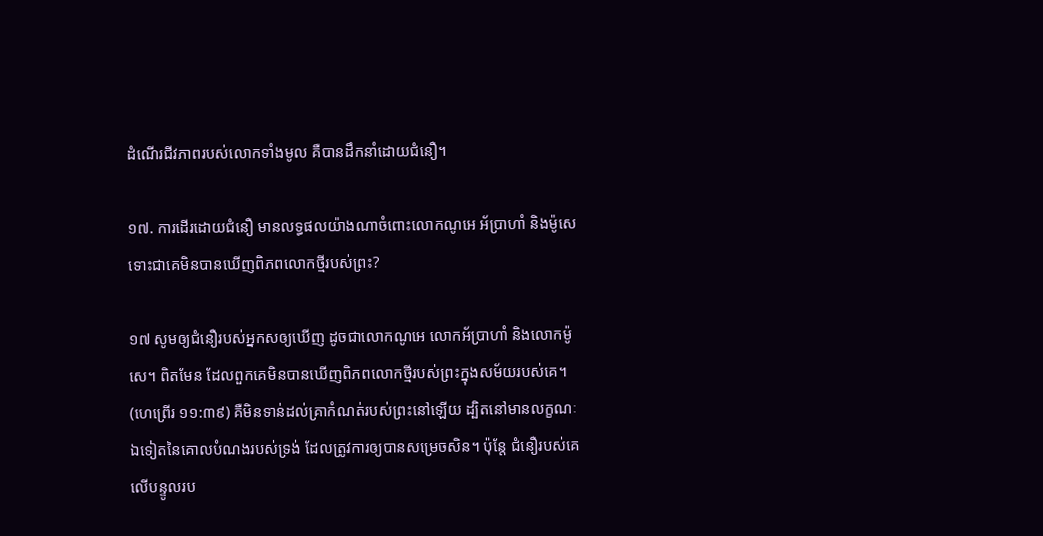ដំណើរជីវភាពរបស់លោកទាំងមូល គឺបានដឹកនាំដោយជំនឿ។

១៧. ការដើរដោយជំនឿ មានលទ្ធផលយ៉ាងណាចំពោះលោកណូអេ អ័ប្រាហាំ និងម៉ូសេ ទោះជាគេមិនបានឃើញពិភពលោកថ្មីរបស់ព្រះ?

១៧ សូមឲ្យជំនឿរបស់អ្នកសឲ្យឃើញ ដូចជាលោកណូអេ លោកអ័ប្រាហាំ និងលោកម៉ូសេ។ ពិតមែន ដែលពួកគេមិនបានឃើញពិភពលោកថ្មីរបស់ព្រះក្នុងសម័យរបស់គេ។ (ហេព្រើរ ១១:៣៩) គឺមិនទាន់ដល់គ្រាកំណត់របស់ព្រះនៅឡើយ ដ្បិតនៅមានលក្ខណៈឯទៀតនៃគោលបំណងរបស់ទ្រង់ ដែលត្រូវការឲ្យបានសម្រេចសិន។ ប៉ុន្តែ ជំនឿរបស់គេលើបន្ទូលរប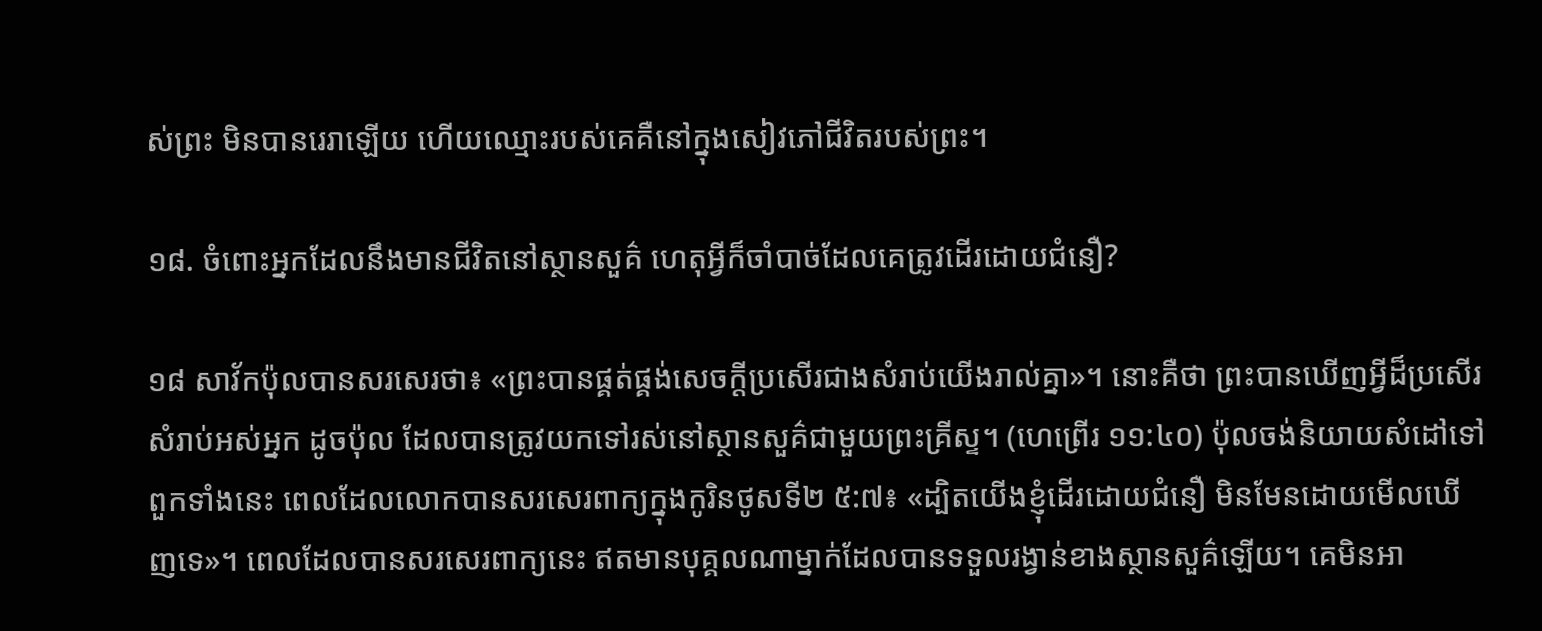ស់ព្រះ មិនបានរេរាឡើយ ហើយឈ្មោះរបស់គេគឺនៅក្នុងសៀវភៅជីវិតរបស់ព្រះ។

១៨. ចំពោះអ្នកដែលនឹងមានជីវិតនៅស្ថានសួគ៌ ហេតុអ្វីក៏ចាំបាច់ដែលគេត្រូវដើរដោយជំនឿ?

១៨ សាវ័កប៉ុលបានសរសេរថា៖ «ព្រះបានផ្គត់ផ្គង់សេចក្ដីប្រសើរជាងសំរាប់យើងរាល់គ្នា»។ នោះគឺថា ព្រះបានឃើញអ្វីដ៏ប្រសើរសំរាប់អស់អ្នក ដូចប៉ុល ដែលបានត្រូវយកទៅរស់នៅស្ថានសួគ៌ជាមួយព្រះគ្រីស្ទ។ (ហេព្រើរ ១១:៤០) ប៉ុលចង់និយាយសំដៅទៅពួកទាំងនេះ ពេលដែលលោកបានសរសេរពាក្យក្នុងកូរិនថូសទី២ ៥:៧៖ «ដ្បិតយើងខ្ញុំដើរដោយជំនឿ មិនមែនដោយមើលឃើញទេ»។ ពេលដែលបានសរសេរពាក្យនេះ ឥតមានបុគ្គលណាម្នាក់ដែលបានទទួលរង្វាន់ខាងស្ថានសួគ៌ឡើយ។ គេមិនអា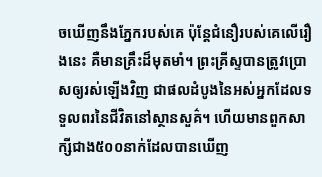ចឃើញនឹងភ្នែករបស់គេ ប៉ុន្តែជំនឿរបស់គេលើរឿងនេះ គឺមានគ្រឹះដ៏មុតមាំ។ ព្រះគ្រីស្ទបានត្រូវប្រោសឲ្យរស់ឡើងវិញ ជាផលដំបូងនៃអស់អ្នកដែលទទួលពរនៃជីវិតនៅស្ថានសួគ៌។ ហើយមានពួកសាក្សីជាង៥០០នាក់ដែលបានឃើញ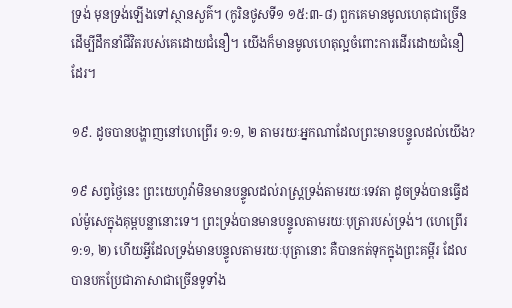ទ្រង់ មុនទ្រង់ឡើងទៅស្ថានសួគ៌។ (កូរិនថូសទី១ ១៥:៣-៨) ពួកគេមានមូលហេតុជាច្រើន ដើម្បីដឹកនាំជីវិតរបស់គេដោយជំនឿ។ យើងក៏មានមូលហេតុល្អចំពោះការដើរដោយជំនឿដែរ។

១៩. ដូចបានបង្ហាញនៅហេព្រើរ ១:១, ២ តាមរយៈអ្នកណាដែលព្រះមានបន្ទូលដល់យើង?

១៩ សព្វថ្ងៃនេះ ព្រះយេហូវ៉ាមិនមានបន្ទូលដល់រាស្ត្រទ្រង់តាមរយៈទេវតា ដូចទ្រង់បានធ្វើដល់ម៉ូសេក្នុងគុម្ពបន្លានោះទេ។ ព្រះទ្រង់បានមានបន្ទូលតាមរយៈបុត្រារបស់ទ្រង់។ (ហេព្រើរ ១:១, ២) ហើយអ្វីដែលទ្រង់មានបន្ទូលតាមរយៈបុត្រានោះ គឺបានកត់ទុកក្នុងព្រះគម្ពីរ ដែលបានបកប្រែជាភាសាជាច្រើនទូទាំង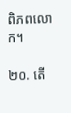ពិភពលោក។

២០. តើ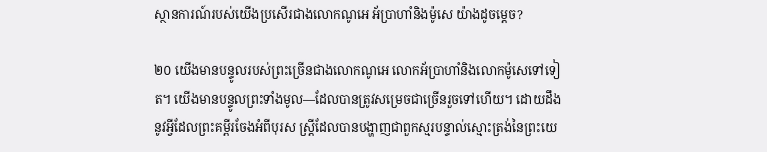ស្ថានការណ៍របស់យើងប្រសើរជាងលោកណូអេ អ័ប្រាហាំនិងម៉ូសេ យ៉ាងដូចម្ដេច?

២០ យើងមានបន្ទូលរបស់ព្រះច្រើនជាងលោកណូអេ លោកអ័ប្រាហាំនិងលោកម៉ូសេទៅទៀត។ យើងមានបន្ទូលព្រះទាំងមូល—ដែលបានត្រូវសម្រេចជាច្រើនរួចទៅហើយ។ ដោយដឹងនូវអ្វីដែលព្រះគម្ពីរចែងអំពីបុរស ស្ត្រីដែលបានបង្ហាញជាពួកស្មរបន្ទាល់ស្មោះត្រង់នៃព្រះយេ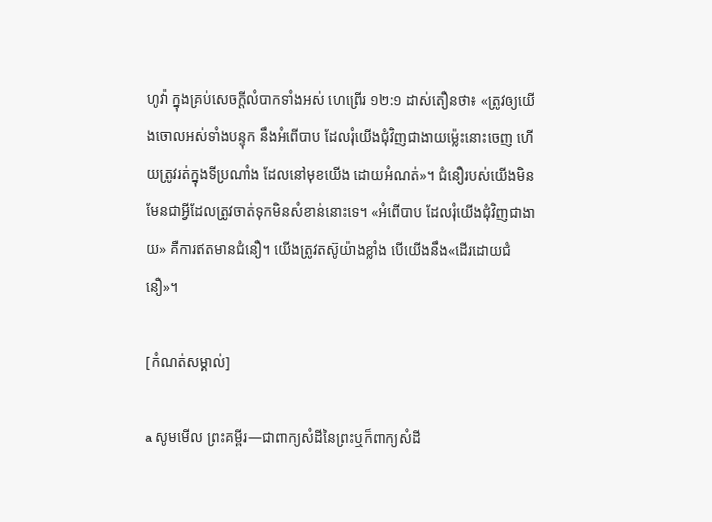ហូវ៉ា ក្នុងគ្រប់សេចក្ដីលំបាកទាំងអស់ ហេព្រើរ ១២:១ ដាស់តឿនថា៖ «ត្រូវឲ្យយើងចោលអស់ទាំងបន្ទុក នឹងអំពើបាប ដែលរុំយើងជុំវិញជាងាយម្ល៉េះនោះចេញ ហើយត្រូវរត់ក្នុងទីប្រណាំង ដែលនៅមុខយើង ដោយអំណត់»។ ជំនឿរបស់យើងមិនមែនជាអ្វីដែលត្រូវចាត់ទុកមិនសំខាន់នោះទេ។ «អំពើបាប ដែលរុំយើងជុំវិញជាងាយ» គឺការឥតមានជំនឿ។ យើងត្រូវតស៊ូយ៉ាងខ្លាំង បើយើងនឹង«ដើរដោយជំនឿ»។

[កំណត់សម្គាល់]

a សូមមើល ព្រះគម្ពីរ—ជាពាក្យសំដីនៃព្រះឬក៏ពាក្យសំដី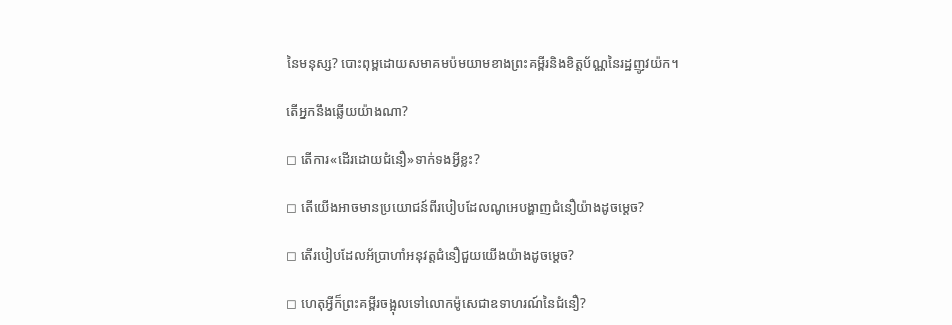នៃមនុស្ស? បោះពុម្ពដោយសមាគមប៉មយាមខាងព្រះគម្ពីរនិងខិត្តប័ណ្ណនៃរដ្ឋញូវយ៉ក។

តើអ្នកនឹងឆ្លើយយ៉ាងណា?

◻ តើការ«ដើរដោយជំនឿ»ទាក់ទងអ្វីខ្លះ?

◻ តើយើងអាចមានប្រយោជន៍ពីរបៀបដែលណូអេបង្ហាញជំនឿយ៉ាងដូចម្ដេច?

◻ តើរបៀបដែលអ័ប្រាហាំអនុវត្តជំនឿជួយយើងយ៉ាងដូចម្ដេច?

◻ ហេតុអ្វីក៏ព្រះគម្ពីរចង្អុលទៅលោកម៉ូសេជាឧទាហរណ៍នៃជំនឿ?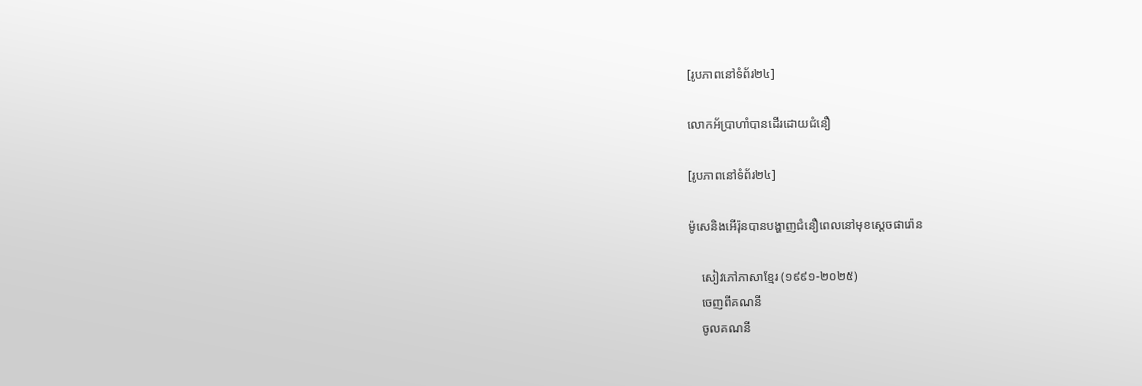[រូបភាពនៅទំព័រ២៤]

លោកអ័ប្រាហាំបានដើរដោយជំនឿ

[រូបភាពនៅទំព័រ២៤]

ម៉ូសេនិងអើរ៉ុនបានបង្ហាញជំនឿពេលនៅមុខស្តេចផារ៉ោន

    សៀវភៅភាសាខ្មែរ (១៩៩១-២០២៥)
    ចេញពីគណនី
    ចូលគណនី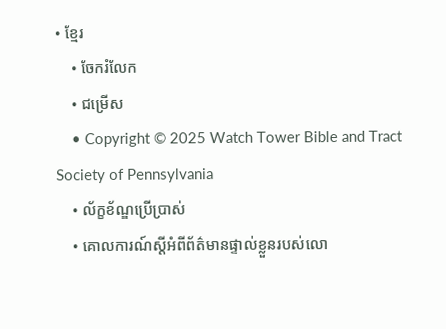• ខ្មែរ
    • ចែករំលែក
    • ជម្រើស
    • Copyright © 2025 Watch Tower Bible and Tract Society of Pennsylvania
    • ល័ក្ខខ័ណ្ឌប្រើប្រាស់
    • គោលការណ៍ស្ដីអំពីព័ត៌មានផ្ទាល់ខ្លួនរបស់លោ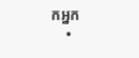កអ្នក
    •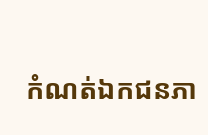កំណត់ឯកជនភា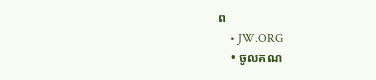ព
    • JW.ORG
    • ចូលគណ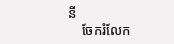នី
    ចែករំលែក